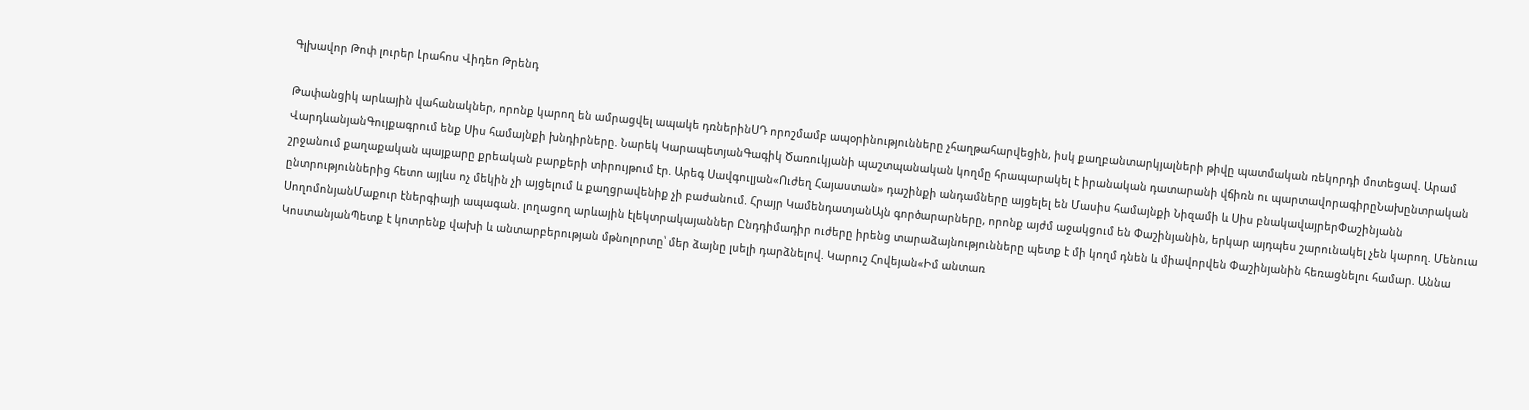Գլխավոր Թոփ լուրեր Լրահոս Վիդեո Թրենդ

Թափանցիկ արևային վահանակներ, որոնք կարող են ամրացվել ապակե դռներինՍԴ որոշմամբ ապօրինությունները չհաղթահարվեցին, իսկ քաղբանտարկյալների թիվը պատմական ռեկորդի մոտեցավ. Արամ ՎարդևանյանԳույքագրում ենք Սիս համայնքի խնդիրները. Նարեկ ԿարապետյանԳագիկ Ծառուկյանի պաշտպանական կողմը հրապարակել է իրանական դատարանի վճիռն ու պարտավորագիրըՆախընտրական շրջանում քաղաքական պայքարը քրեական բարքերի տիրույթում էր. Արեգ Սավգուլյան«Ուժեղ Հայաստան» դաշինքի անդամները այցելել են Մասիս համայնքի Նիզամի և Սիս բնակավայրերՓաշինյանն ընտրություններից հետո այլևս ոչ մեկին չի այցելում և քաղցրավենիք չի բաժանում. Հրայր ԿամենդատյանԱյն գործարարները, որոնք այժմ աջակցում են Փաշինյանին, երկար այդպես շարունակել չեն կարող. Մենուա ՍողոմոնյանՄաքուր էներգիայի ապագան. լողացող արևային էլեկտրակայաններ Ընդդիմադիր ուժերը իրենց տարաձայնությունները պետք է մի կողմ դնեն և միավորվեն Փաշինյանին հեռացնելու համար. Աննա ԿոստանյանՊետք է կոտրենք վախի և անտարբերության մթնոլորտը՝ մեր ձայնը լսելի դարձնելով. Կարուշ Հովեյան«Իմ անտառ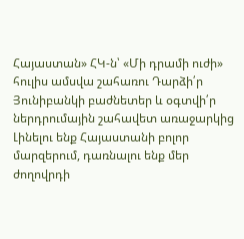Հայաստան» ՀԿ-ն՝ «Մի դրամի ուժի» հուլիս ամսվա շահառու Դարձի՛ր Յունիբանկի բաժնետեր և օգտվի՛ր ներդրումային շահավետ առաջարկից Լինելու ենք Հայաստանի բոլոր մարզերում, դառնալու ենք մեր ժողովրդի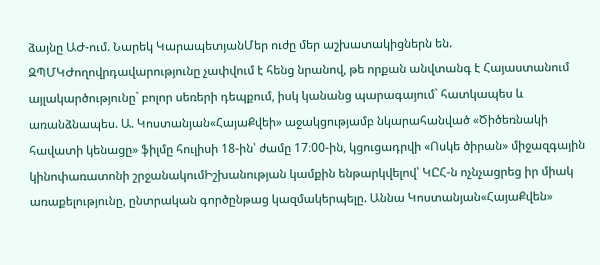ձայնը ԱԺ-ում. Նարեկ ԿարապետյանՄեր ուժը մեր աշխատակիցներն են. ԶՊՄԿԺողովրդավարությունը չափվում է հենց նրանով, թե որքան անվտանգ է Հայաստանում այլակարծությունը` բոլոր սեռերի դեպքում, իսկ կանանց պարագայում` հատկապես և առանձնապես. Ա. Կոստանյան«ՀայաՔվեի» աջակցությամբ նկարահանված «Ծիծեռնակի հավատի կենացը» ֆիլմը հուլիսի 18-ին՝ ժամը 17։00-ին, կցուցադրվի «Ոսկե ծիրան» միջազգային կինոփառատոնի շրջանակումԻշխանության կամքին ենթարկվելով՝ ԿԸՀ-ն ոչնչացրեց իր միակ առաքելությունը, ընտրական գործընթաց կազմակերպելը. Աննա Կոստանյան«ՀայաՔվեն»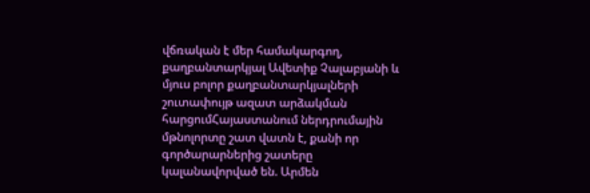վճռական է մեր համակարգող, քաղբանտարկյալ Ավետիք Չալաբյանի և մյուս բոլոր քաղբանտարկյալների շուտափույթ ազատ արձակման հարցումՀայաստանում ներդրումային մթնոլորտը շատ վատն է, քանի որ գործարարներից շատերը կալանավորված են. Արմեն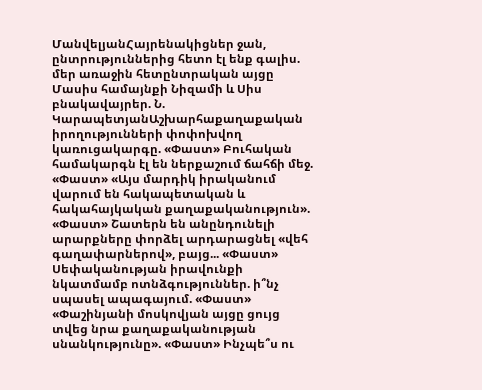ՄանվելյանՀայրենակիցներ ջան, ընտրություններից հետո էլ ենք գալիս. մեր առաջին հետընտրական այցը Մասիս համայնքի Նիզամի և Սիս բնակավայրեր. Ն. ԿարապետյանԱշխարհաքաղաքական իրողությունների փոփոխվող կառուցակարգը. «Փաստ» Բուհական համակարգն էլ են ներքաշում ճահճի մեջ. «Փաստ» «Այս մարդիկ իրականում վարում են հակապետական և հակահայկական քաղաքականություն». «Փաստ» Շատերն են անընդունելի արարքները փորձել արդարացնել «վեհ գաղափարներով», բայց... «Փաստ» Սեփականության իրավունքի նկատմամբ ոտնձգություններ. ի՞նչ սպասել ապագայում. «Փաստ» «Փաշինյանի մոսկովյան այցը ցույց տվեց նրա քաղաքականության սնանկությունը». «Փաստ» Ինչպե՞ս ու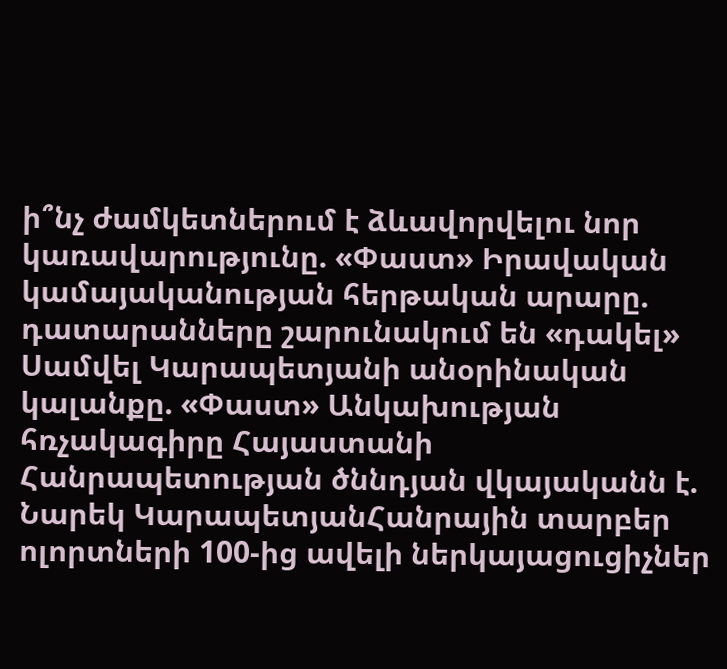ի՞նչ ժամկետներում է ձևավորվելու նոր կառավարությունը. «Փաստ» Իրավական կամայականության հերթական արարը. դատարանները շարունակում են «դակել» Սամվել Կարապետյանի անօրինական կալանքը. «Փաստ» Անկախության հռչակագիրը Հայաստանի Հանրապետության ծննդյան վկայականն է. Նարեկ ԿարապետյանՀանրային տարբեր ոլորտների 100-ից ավելի ներկայացուցիչներ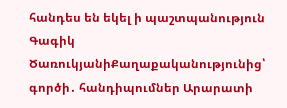հանդես են եկել ի պաշտպանություն Գագիկ ԾառուկյանիՔաղաքականությունից՝ գործի․ հանդիպումներ Արարատի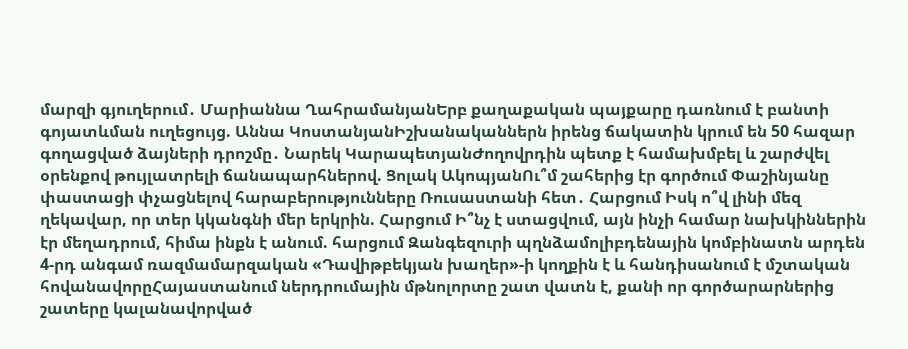մարզի գյուղերում․ Մարիաննա ՂահրամանյանԵրբ քաղաքական պայքարը դառնում է բանտի գոյատևման ուղեցույց. Աննա ԿոստանյանԻշխանականներն իրենց ճակատին կրում են 50 հազար գողացված ձայների դրոշմը․ Նարեկ ԿարապետյանԺողովրդին պետք է համախմբել և շարժվել օրենքով թույլատրելի ճանապարհներով. Ցոլակ ԱկոպյանՈւ՞մ շահերից էր գործում Փաշինյանը փաստացի փչացնելով հարաբերությունները Ռուսաստանի հետ․ Հարցում Իսկ ո՞վ լինի մեզ ղեկավար, որ տեր կկանգնի մեր երկրին. Հարցում Ի՞նչ է ստացվում, այն ինչի համար նախկիններին էր մեղադրում, հիմա ինքն է անում. հարցում Զանգեզուրի պղնձամոլիբդենային կոմբինատն արդեն 4-րդ անգամ ռազմամարզական «Դավիթբեկյան խաղեր»-ի կողքին է և հանդիսանում է մշտական հովանավորըՀայաստանում ներդրումային մթնոլորտը շատ վատն է, քանի որ գործարարներից շատերը կալանավորված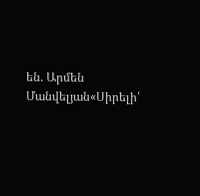են. Արմեն Մանվելյան«Սիրելի՛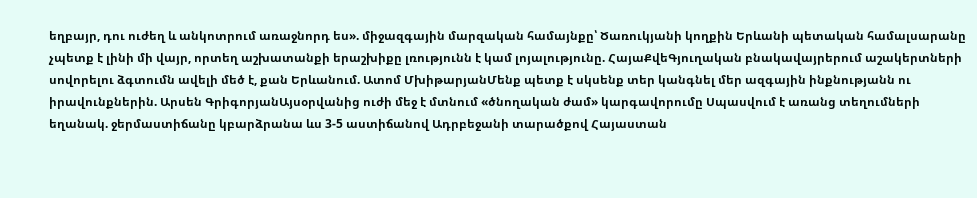եղբայր, դու ուժեղ և անկոտրում առաջնորդ ես». միջազգային մարզական համայնքը՝ Ծառուկյանի կողքին Երևանի պետական համալսարանը չպետք է լինի մի վայր, որտեղ աշխատանքի երաշխիքը լռությունն է կամ լոյալությունը. ՀայաՔվեԳյուղական բնակավայրերում աշակերտների սովորելու ձգտումն ավելի մեծ է, քան Երևանում. Ատոմ ՄխիթարյանՄենք պետք է սկսենք տեր կանգնել մեր ազգային ինքնությանն ու իրավունքներին. Արսեն ԳրիգորյանԱյսօրվանից ուժի մեջ է մտնում «ծնողական ժամ» կարգավորումը Սպասվում է առանց տեղումների եղանակ. ջերմաստիճանը կբարձրանա ևս 3-5 աստիճանով Ադրբեջանի տարածքով Հայաստան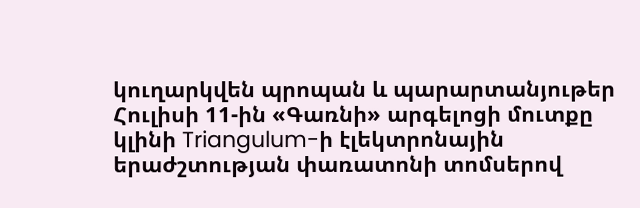կուղարկվեն պրոպան և պարարտանյութեր Հուլիսի 11-ին «Գառնի» արգելոցի մուտքը կլինի Triangulum-ի էլեկտրոնային երաժշտության փառատոնի տոմսերով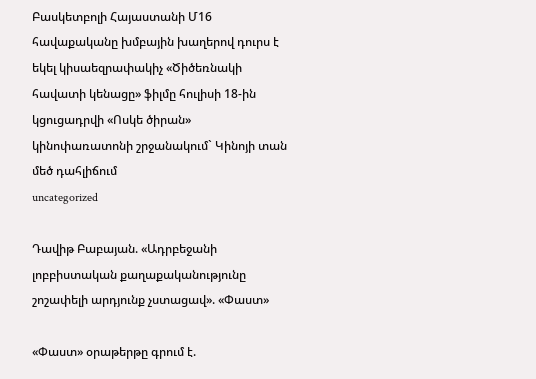Բասկետբոլի Հայաստանի Մ16 հավաքականը խմբային խաղերով դուրս է եկել կիսաեզրափակիչ «Ծիծեռնակի հավատի կենացը» ֆիլմը հուլիսի 18-ին կցուցադրվի «Ոսկե ծիրան» կինոփառատոնի շրջանակում` Կինոյի տան մեծ դահլիճում
uncategorized

Դավիթ Բաբայան. «Ադրբեջանի լոբբիստական քաղաքականությունը շոշափելի արդյունք չստացավ». «Փաստ»

«Փաստ» օրաթերթը գրում է.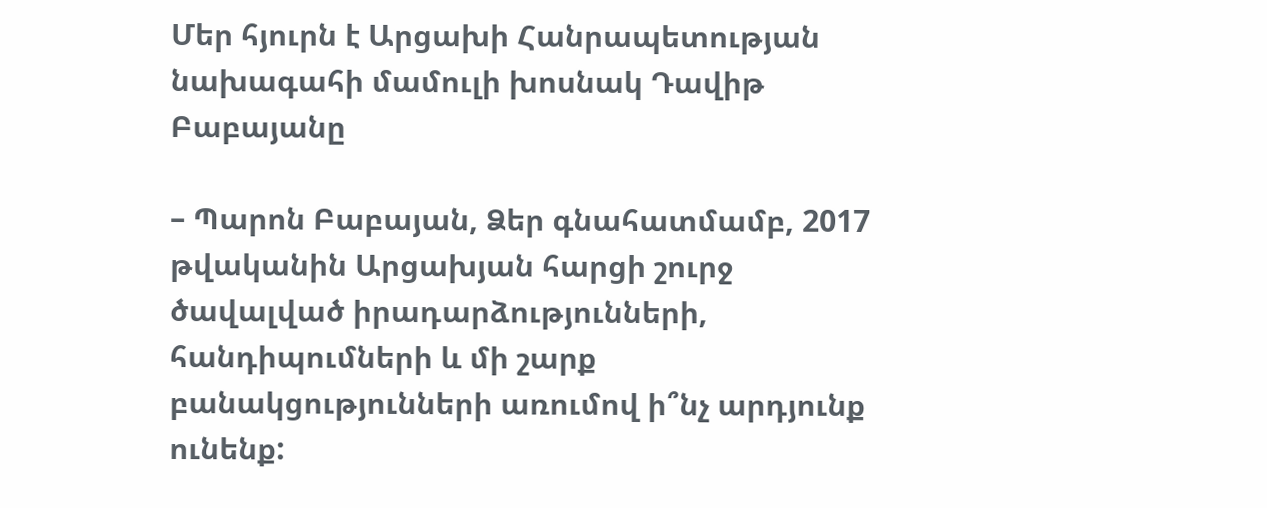Մեր հյուրն է Արցախի Հանրապետության նախագահի մամուլի խոսնակ Դավիթ Բաբայանը

– Պարոն Բաբայան, Ձեր գնահատմամբ, 2017 թվականին Արցախյան հարցի շուրջ ծավալված իրադարձությունների, հանդիպումների և մի շարք բանակցությունների առումով ի՞նչ արդյունք ունենք: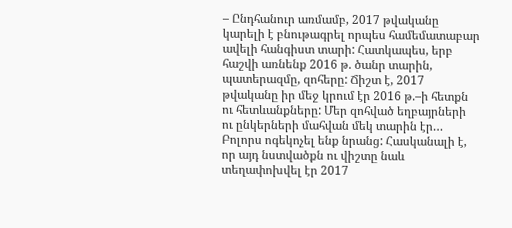– Ընդհանուր առմամբ, 2017 թվականը կարելի է բնութագրել որպես համեմատաբար ավելի հանգիստ տարի: Հատկապես, երբ հաշվի առնենք 2016 թ. ծանր տարին, պատերազմը, զոհերը: Ճիշտ է, 2017 թվականը իր մեջ կրում էր 2016 թ.–ի հետքն ու հետևանքները: Մեր զոհված եղբայրների ու ընկերների մահվան մեկ տարին էր… Բոլորս ոգեկոչել ենք նրանց: Հասկանալի է, որ այդ նստվածքն ու վիշտը նաև տեղափոխվել էր 2017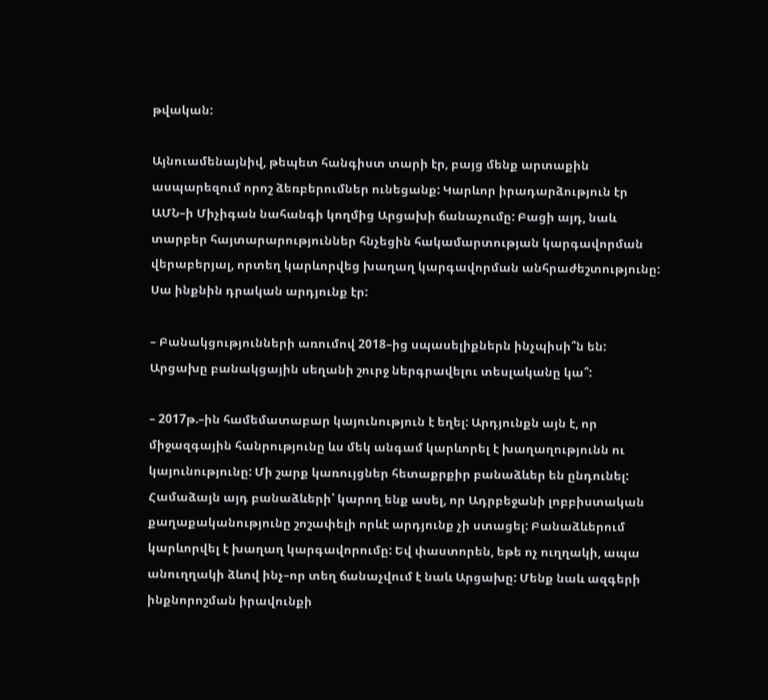թվական:

Այնուամենայնիվ, թեպետ հանգիստ տարի էր, բայց մենք արտաքին ասպարեզում որոշ ձեռբերումներ ունեցանք: Կարևոր իրադարձություն էր ԱՄՆ–ի Միչիգան նահանգի կողմից Արցախի ճանաչումը: Բացի այդ, նաև տարբեր հայտարարություններ հնչեցին հակամարտության կարգավորման վերաբերյալ, որտեղ կարևորվեց խաղաղ կարգավորման անհրաժեշտությունը: Սա ինքնին դրական արդյունք էր:

– Բանակցությունների առումով 2018–ից սպասելիքներն ինչպիսի՞ն են: Արցախը բանակցային սեղանի շուրջ ներգրավելու տեսլականը կա՞:

– 2017թ.–ին համեմատաբար կայունություն է եղել: Արդյունքն այն է, որ միջազգային հանրությունը ևս մեկ անգամ կարևորել է խաղաղությունն ու կայունությունը: Մի շարք կառույցներ հետաքրքիր բանաձևեր են ընդունել: Համաձայն այդ բանաձևերի՝ կարող ենք ասել, որ Ադրբեջանի լոբբիստական քաղաքականությունը շոշափելի որևէ արդյունք չի ստացել: Բանաձևերում կարևորվել է խաղաղ կարգավորումը: Եվ փաստորեն, եթե ոչ ուղղակի, ապա անուղղակի ձևով ինչ–որ տեղ ճանաչվում է նաև Արցախը: Մենք նաև ազգերի ինքնորոշման իրավունքի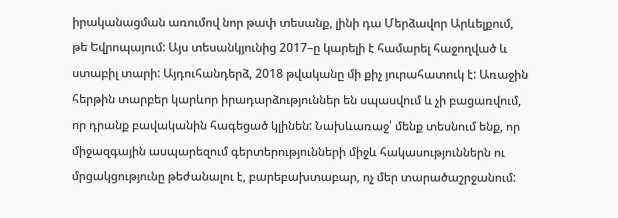իրականացման առումով նոր թափ տեսանք, լինի դա Մերձավոր Արևելքում, թե Եվրոպայում: Այս տեսանկյունից 2017–ը կարելի է համարել հաջողված և ստաբիլ տարի: Այդուհանդերձ, 2018 թվականը մի քիչ յուրահատուկ է: Առաջին հերթին տարբեր կարևոր իրադարձություններ են սպասվում և չի բացառվում, որ դրանք բավականին հագեցած կլինեն: Նախևառաջ՝ մենք տեսնում ենք, որ միջազգային ասպարեզում գերտերությունների միջև հակասություններն ու մրցակցությունը թեժանալու է, բարեբախտաբար, ոչ մեր տարածաշրջանում: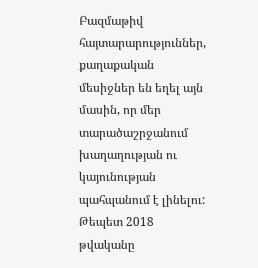Բազմաթիվ հայտարարություններ, քաղաքական մեսիջներ են եղել այն մասին, որ մեր տարածաշրջանում խաղաղության ու կայունության պահպանում է լինելու: Թեպետ 2018 թվականը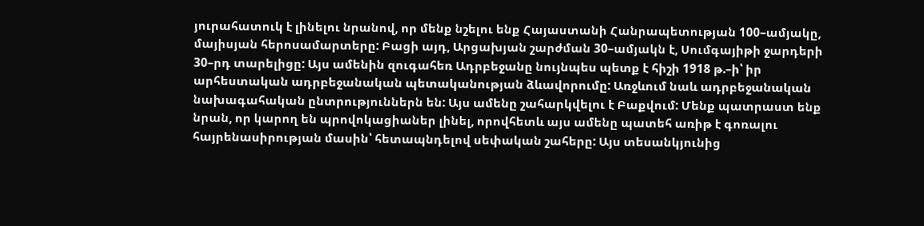յուրահատուկ է լինելու նրանով, որ մենք նշելու ենք Հայաստանի Հանրապետության 100–ամյակը, մայիսյան հերոսամարտերը: Բացի այդ, Արցախյան շարժման 30–ամյակն է, Սումգայիթի ջարդերի 30–րդ տարելիցը: Այս ամենին զուգահեռ Ադրբեջանը նույնպես պետք է հիշի 1918 թ.–ի՝ իր արհեստական ադրբեջանական պետականության ձևավորումը: Առջևում նաև ադրբեջանական նախագահական ընտրություններն են: Այս ամենը շահարկվելու է Բաքվում: Մենք պատրաստ ենք նրան, որ կարող են պրովոկացիաներ լինել, որովհետև այս ամենը պատեհ առիթ է գոռալու հայրենասիրության մասին՝ հետապնդելով սեփական շահերը: Այս տեսանկյունից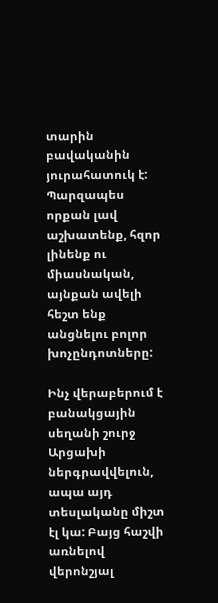տարին բավականին յուրահատուկ է: Պարզապես որքան լավ աշխատենք, հզոր լինենք ու միասնական, այնքան ավելի հեշտ ենք անցնելու բոլոր խոչընդոտները:

Ինչ վերաբերում է բանակցային սեղանի շուրջ Արցախի ներգրավվելուն, ապա այդ տեսլականը միշտ էլ կա: Բայց հաշվի առնելով վերոնշյալ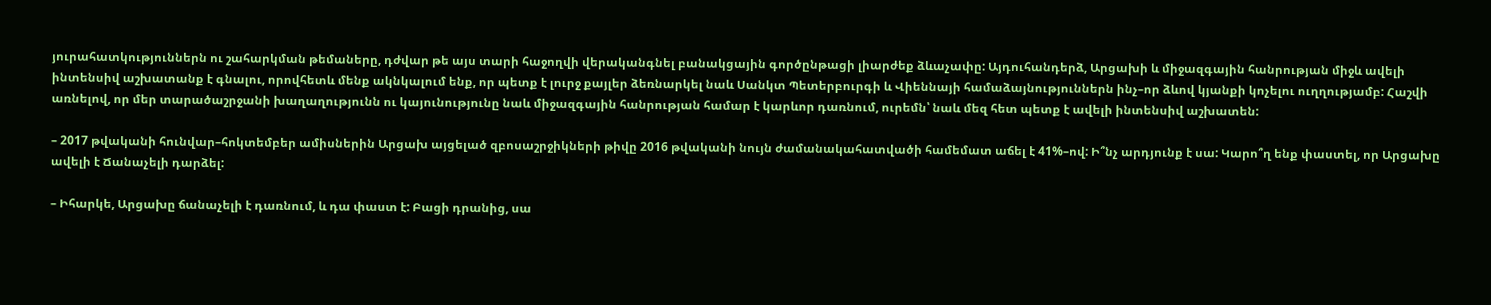յուրահատկություններն ու շահարկման թեմաները, դժվար թե այս տարի հաջողվի վերականգնել բանակցային գործընթացի լիարժեք ձևաչափը: Այդուհանդերձ, Արցախի և միջազգային հանրության միջև ավելի ինտենսիվ աշխատանք է գնալու, որովհետև մենք ակնկալում ենք, որ պետք է լուրջ քայլեր ձեռնարկել նաև Սանկտ Պետերբուրգի և Վիեննայի համաձայնություններն ինչ–որ ձևով կյանքի կոչելու ուղղությամբ: Հաշվի առնելով, որ մեր տարածաշրջանի խաղաղությունն ու կայունությունը նաև միջազգային հանրության համար է կարևոր դառնում, ուրեմն՝ նաև մեզ հետ պետք է ավելի ինտենսիվ աշխատեն:

– 2017 թվականի հունվար–հոկտեմբեր ամիսներին Արցախ այցելած զբոսաշրջիկների թիվը 2016 թվականի նույն ժամանակահատվածի համեմատ աճել է 41%–ով: Ի՞նչ արդյունք է սա: Կարո՞ղ ենք փաստել, որ Արցախը ավելի է Ճանաչելի դարձել:

– Իհարկե, Արցախը ճանաչելի է դառնում, և դա փաստ է: Բացի դրանից, սա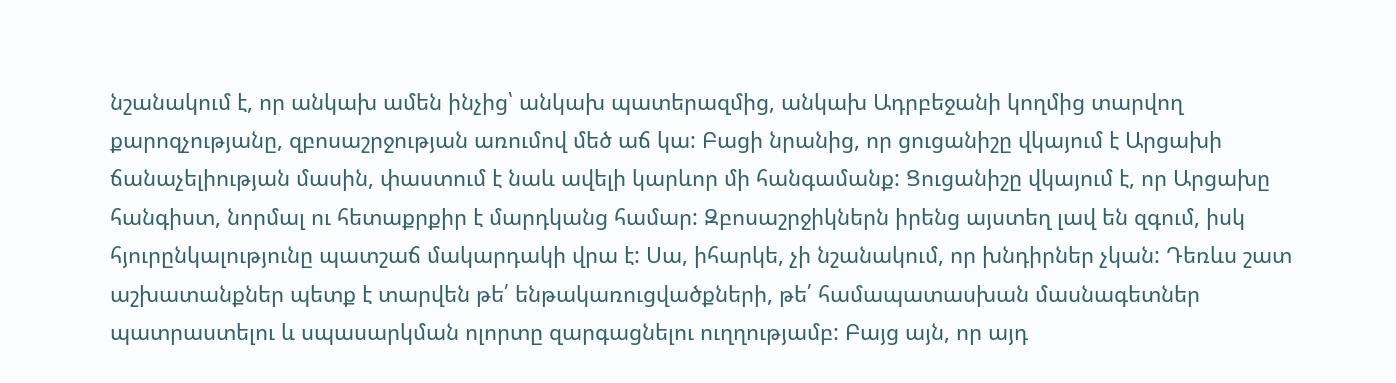նշանակում է, որ անկախ ամեն ինչից՝ անկախ պատերազմից, անկախ Ադրբեջանի կողմից տարվող քարոզչությանը, զբոսաշրջության առումով մեծ աճ կա: Բացի նրանից, որ ցուցանիշը վկայում է Արցախի ճանաչելիության մասին, փաստում է նաև ավելի կարևոր մի հանգամանք: Ցուցանիշը վկայում է, որ Արցախը հանգիստ, նորմալ ու հետաքրքիր է մարդկանց համար: Զբոսաշրջիկներն իրենց այստեղ լավ են զգում, իսկ հյուրընկալությունը պատշաճ մակարդակի վրա է: Սա, իհարկե, չի նշանակում, որ խնդիրներ չկան: Դեռևս շատ աշխատանքներ պետք է տարվեն թե՛ ենթակառուցվածքների, թե՛ համապատասխան մասնագետներ պատրաստելու և սպասարկման ոլորտը զարգացնելու ուղղությամբ: Բայց այն, որ այդ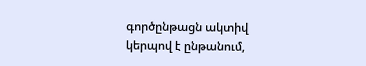գործընթացն ակտիվ կերպով է ընթանում,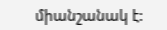միանշանակ է: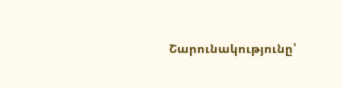Շարունակությունը՝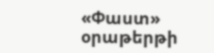«Փաստ» օրաթերթի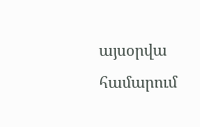այսօրվա համարում